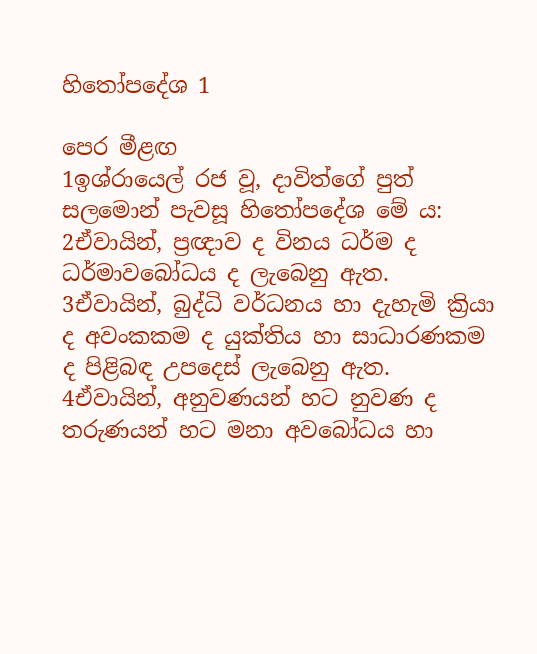හිතෝපදේශ 1

පෙර මීළඟ
1ඉශ්රායෙල් රජ වූ, දාවිත්ගේ පුත් සලමොන් පැවසූ හිතෝපදේශ මේ ය: 2ඒවායින්, ප්‍රඥාව ද විනය ධර්ම ද ධර්මාවබෝධය ද ලැබෙනු ඇත. 3ඒවායින්, බුද්ධි වර්ධනය හා දැහැමි ක්‍රියා ද අවංකකම ද යුක්තිය හා සාධාරණකම ද පිළිබඳ උපදෙස් ලැබෙනු ඇත. 4ඒවායින්, අනුවණයන් හට නුවණ ද තරුණයන් හට මනා අවබෝධය හා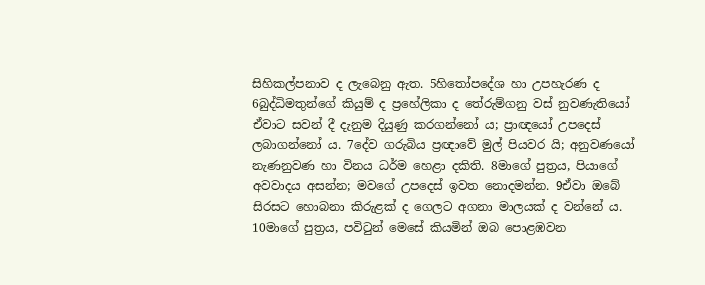සිහිකල්පනාව ද ලැබෙනු ඇත. 5හිතෝපදේශ හා උපහැරණ ද 6බුද්ධිමතුන්ගේ කියුම් ද ප්‍රහේලිකා ද තේරුම්ගනු වස් නුවණැතියෝ ඒවාට සවන් දී දැනුම දියුණු කරගන්නෝ ය; ප්‍රාඥයෝ උපදෙස් ලබාගන්නෝ ය. 7දේව ගරුබිය ප්‍රඥාවේ මුල් පියවර යි; අනුවණයෝ නැණනුවණ හා විනය ධර්ම හෙළා දකිති. 8මාගේ පුත්‍රය, පියාගේ අවවාදය අසන්න; මවගේ උපදෙස් ඉවත නොදමන්න. 9ඒවා ඔබේ සිරසට හොබනා කිරුළක් ද ගෙලට අගනා මාලයක් ද වන්නේ ය. 10මාගේ පුත්‍රය, පවිටුන් මෙසේ කියමින් ඔබ පොළඹවන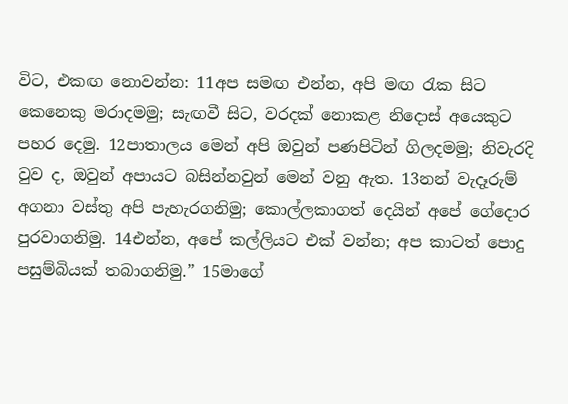විට, එකඟ නොවන්න: 11අප සමඟ එන්න, අපි මඟ රැක සිට කෙනෙකු මරාදමමු; සැඟවී සිට, වරදක් නොකළ නිදොස් අයෙකුට පහර දෙමු. 12පාතාලය මෙන් අපි ඔවුන් පණපිටින් ගිලදමමු; නිවැරදි වුව ද, ඔවුන් අපායට බසින්නවුන් මෙන් වනු ඇත. 13නන් වැදෑරුම් අගනා වස්තු අපි පැහැරගනිමු; කොල්ලකාගත් දෙයින් අපේ ගේදොර පුරවාගනිමු. 14එන්න, අපේ කල්ලියට එක් වන්න; අප කාටත් පොදු පසුම්බියක් තබාගනිමු.” 15මාගේ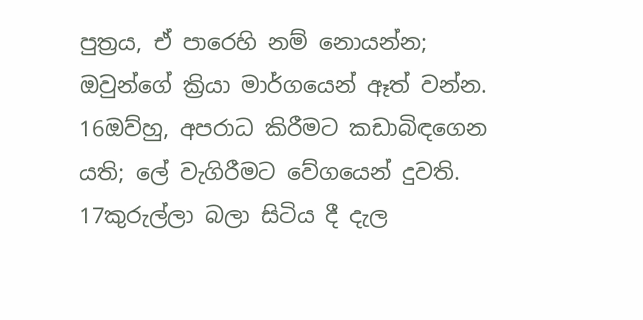පුත්‍රය, ඒ පාරෙහි නම් නොයන්න; ඔවුන්ගේ ක්‍රියා මාර්ගයෙන් ඈත් වන්න. 16ඔව්හු, අපරාධ කිරීමට කඩාබිඳගෙන යති; ලේ වැගිරීමට වේගයෙන් දුවති. 17කුරුල්ලා බලා සිටිය දී දැල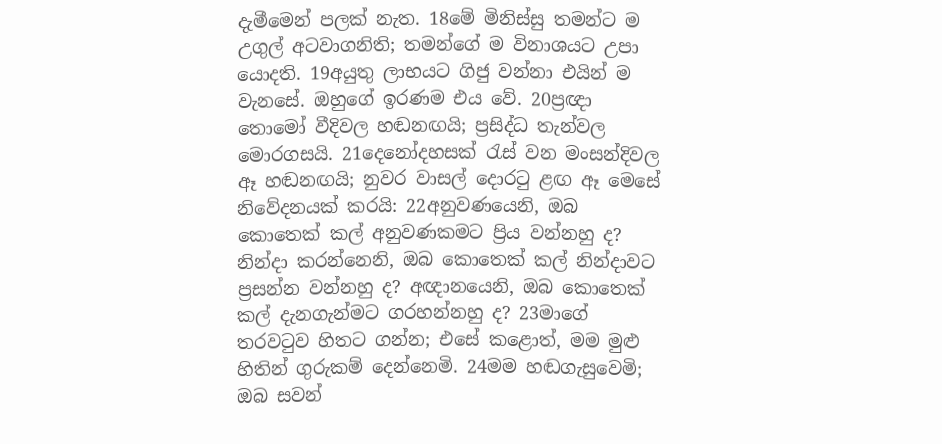දැමීමෙන් පලක් නැත. 18මේ මිනිස්සු තමන්ට ම උගුල් අටවාගනිති; තමන්ගේ ම විනාශයට උපා යොදති. 19අයුතු ලාභයට ගිජු වන්නා එයින් ම වැනසේ. ඔහුගේ ඉරණම එය වේ. 20ප්‍රඥා තොමෝ වීදිවල හඬනඟයි; ප්‍රසිද්ධ තැන්වල මොරගසයි. 21දෙනෝදහසක් රැස් වන මංසන්දිවල ඈ හඬනඟයි; නුවර වාසල් දොරටු ළඟ ඈ මෙසේ නිවේදනයක් කරයි: 22අනුවණයෙනි, ඔබ කොතෙක් කල් අනුවණකමට ප්‍රිය වන්නහු ද? නින්දා කරන්නෙනි, ඔබ කොතෙක් කල් නින්දාවට ප්‍රසන්න වන්නහු ද? අඥානයෙනි, ඔබ කොතෙක් කල් දැනගැන්මට ගරහන්නහු ද? 23මාගේ තරවටුව හිතට ගන්න; එසේ කළොත්, මම මුළු හිතින් ගුරුකම් දෙන්නෙමි. 24මම හඬගැසුවෙමි; ඔබ සවන්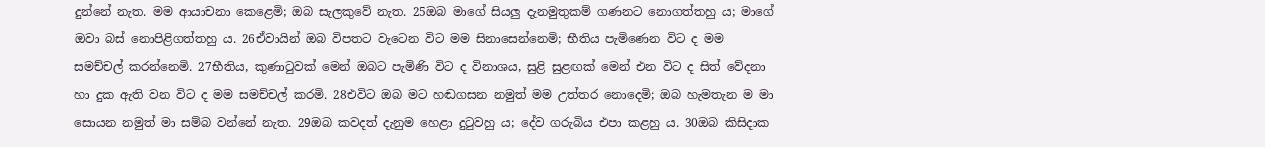දුන්නේ නැත. මම ආයාචනා කෙළෙමි; ඔබ සැලකුවේ නැත. 25ඔබ මාගේ සියලු දැනමුතුකම් ගණනට නොගත්තහු ය; මාගේ ඔවා බස් නොපිළිගත්තහු ය. 26ඒවායින් ඔබ විපතට වැටෙන විට මම සිනාසෙන්නෙමි; භීතිය පැමිණෙන විට ද මම සමච්චල් කරන්නෙමි. 27භීතිය, කුණාටුවක් මෙන් ඔබට පැමිණි විට ද විනාශය, සුළි සුළඟක් මෙන් එන විට ද සිත් වේදනා හා දුක ඇති වන විට ද මම සමච්චල් කරමි. 28එවිට ඔබ මට හඬගසන නමුත් මම උත්තර නොදෙමි; ඔබ හැමතැන ම මා සොයන නමුත් මා සම්බ වන්නේ නැත. 29ඔබ කවදත් දැනුම හෙළා දුටුවහු ය; දේව ගරුබිය එපා කළහු ය. 30ඔබ කිසිදාක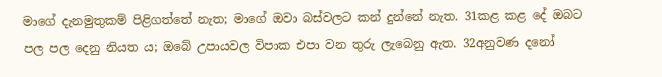මාගේ දැනමුතුකම් පිළිගත්තේ නැත; මාගේ ඔවා බස්වලට කන් දුන්නේ නැත. 31කළ කළ දේ ඔබට පල පල දෙනු නියත ය; ඔබේ උපායවල විපාක එපා වන තුරු ලැබෙනු ඇත. 32අනුවණ දනෝ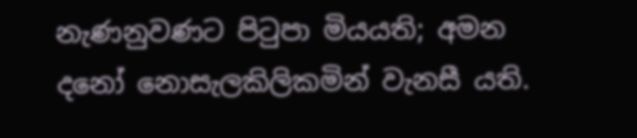නැණනුවණට පිටුපා මියයති; අමන දනෝ නොසැලකිලිකමින් වැනසී යති.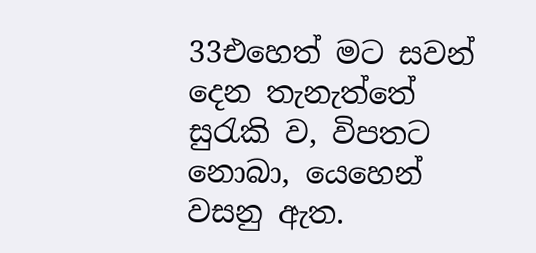33එහෙත් මට සවන් දෙන තැනැත්තේ සුරැකි ව, විපතට නොබා, යෙහෙන් වසනු ඇත.